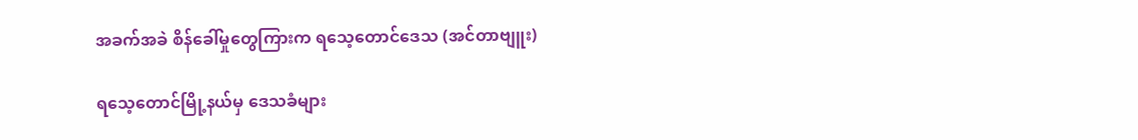အခက်အခဲ စိန်ခေါ်မှုတွေကြားက ရသေ့တောင်ဒေသ (အင်တာဗျူး)

ရသေ့တောင်မြို့နယ်မှ ဒေသခံများ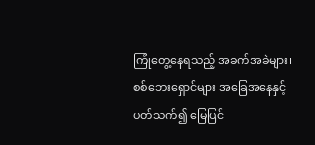ကြုံတွေ့နေရသည့် အခက်အခဲများ၊ စစ်ဘေးရှောင်များ အခြေအနေနှင့် ပတ်သက်၍ မြေပြင်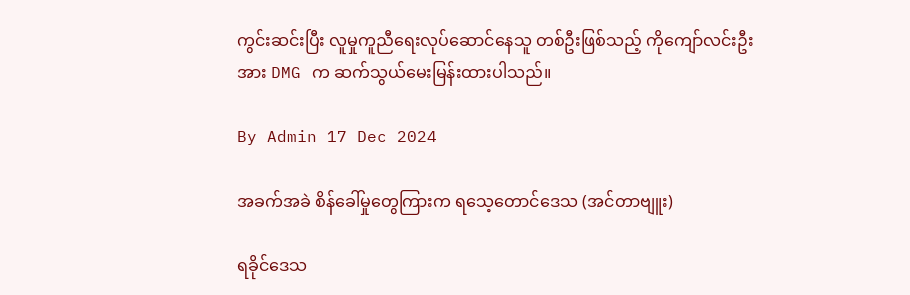ကွင်းဆင်းပြီး လူမှုကူညီရေးလုပ်ဆောင်နေသူ တစ်ဦးဖြစ်သည့် ကိုကျော်လင်းဦးအား DMG က ဆက်သွယ်မေးမြန်းထားပါသည်။

By Admin 17 Dec 2024

အခက်အခဲ စိန်ခေါ်မှုတွေကြားက ရသေ့တောင်ဒေသ (အင်တာဗျူး)

ရခိုင်ဒေသ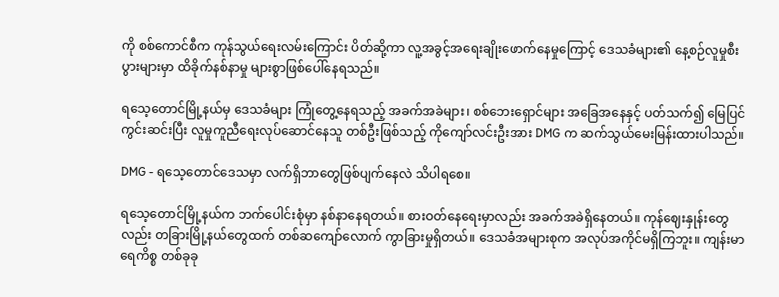ကို စစ်ကောင်စီက ကုန်သွယ်ရေးလမ်းကြောင်း ပိတ်ဆို့ကာ လူ့အခွင့်အရေးချိုးဖောက်နေမှုကြောင့် ဒေသခံများ၏ နေ့စဉ်လူမှုစီးပွားများမှာ ထိခိုက်နစ်နာမှု များစွာဖြစ်ပေါ်နေရသည်။

ရသေ့တောင်မြို့နယ်မှ ဒေသခံများ ကြုံတွေ့နေရသည့် အခက်အခဲများ၊ စစ်ဘေးရှောင်များ အခြေအနေနှင့် ပတ်သက်၍ မြေပြင်ကွင်းဆင်းပြီး လူမှုကူညီရေးလုပ်ဆောင်နေသူ တစ်ဦးဖြစ်သည့် ကိုကျော်လင်းဦးအား DMG က ဆက်သွယ်မေးမြန်းထားပါသည်။

DMG - ရသေ့တောင်ဒေသမှာ လက်ရှိဘာတွေဖြစ်ပျက်နေလဲ သိပါရစေ။

ရသေ့တောင်မြို့နယ်က ဘက်ပေါင်းစုံမှာ နစ်နာနေရတယ်။ စားဝတ်နေရေးမှာလည်း အခက်အခဲရှိနေတယ်။ ကုန်ဈေးနှုန်းတွေလည်း တခြားမြို့နယ်တွေထက် တစ်ဆကျော်လောက် ကွာခြားမှုရှိတယ်။ ဒေသခံအများစုက အလုပ်အကိုင်မရှိကြဘူး။ ကျန်းမာရေကိစ္စ တစ်ခုခု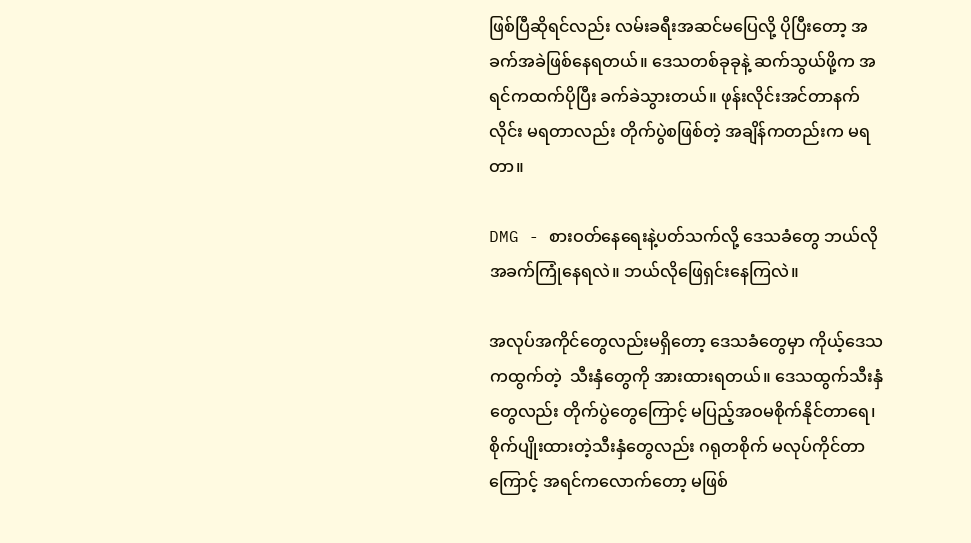ဖြစ်ပြီဆိုရင်လည်း လမ်းခရီးအဆင်မပြေလို့ ပိုပြီးတော့ အခက်အခဲဖြစ်နေရတယ်။ ဒေသတစ်ခုခုနဲ့ ဆက်သွယ်ဖို့က အရင်ကထက်ပိုပြီး ခက်ခဲသွားတယ်။ ဖုန်းလိုင်းအင်တာနက်လိုင်း မရတာလည်း တိုက်ပွဲစဖြစ်တဲ့ အချိန်ကတည်းက မရတာ။

DMG - စားဝတ်နေရေးနဲ့ပတ်သက်လို့ ဒေသခံတွေ ဘယ်လိုအခက်ကြုံနေရလဲ။ ဘယ်လိုဖြေရှင်းနေကြလဲ။

အလုပ်အကိုင်တွေလည်းမရှိတော့ ဒေသခံတွေမှာ ကိုယ့်ဒေသကထွက်တဲ့  သီးနှံတွေကို အားထားရတယ်။ ဒေသထွက်သီးနှံတွေလည်း တိုက်ပွဲတွေကြောင့် မပြည့်အဝမစိုက်နိုင်တာရေ၊ စိုက်ပျိုးထားတဲ့သီးနှံတွေလည်း ဂရုတစိုက် မလုပ်ကိုင်တာကြောင့် အရင်ကလောက်တော့ မဖြစ်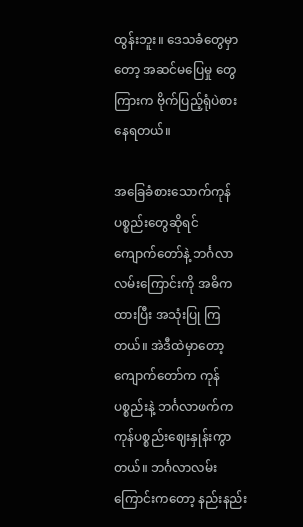ထွန်းဘူး။ ဒေသခံတွေမှာတော့ အဆင်မပြေမှု တွေကြားက ဗိုက်ပြည့်ရုံပဲစားနေရတယ်။

အခြေခံစားသောက်ကုန်ပစ္စည်းတွေဆိုရင်  ကျောက်တော်နဲ့ ဘင်္ဂလာလမ်းကြောင်းကို အဓိကထားပြီး အသုံးပြု ကြတယ်။ အဲဒီထဲမှာတော့ ကျောက်တော်က ကုန်ပစ္စည်းနဲ့ ဘင်္ဂလာဖက်က ကုန်ပစ္စည်းဈေးနှုန်းကွာတယ်။ ဘင်္ဂလာလမ်းကြောင်းကတော့ နည်းနည်း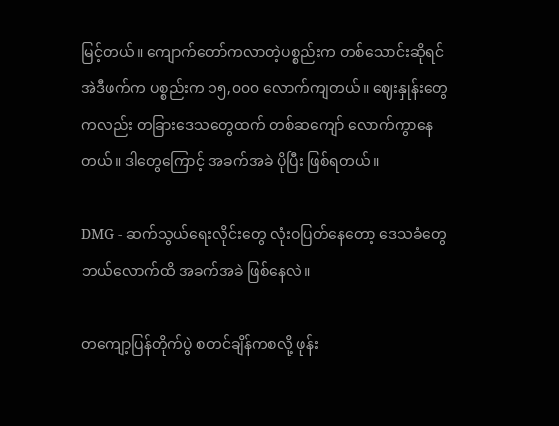မြင့်တယ်။ ကျောက်တော်ကလာတဲ့ပစ္စည်းက တစ်သောင်းဆိုရင် အဲဒီဖက်က ပစ္စည်းက ၁၅,၀၀၀ လောက်ကျတယ်။ ဈေးနှုန်းတွေကလည်း တခြားဒေသတွေထက် တစ်ဆကျော် လောက်ကွာနေတယ်။ ဒါတွေကြောင့် အခက်အခဲ ပိုပြီး ဖြစ်ရတယ်။

DMG - ဆက်သွယ်ရေးလိုင်းတွေ လုံးဝပြတ်နေတော့ ဒေသခံတွေ ဘယ်လောက်ထိ အခက်အခဲ ဖြစ်နေလဲ။

တကျော့ပြန်တိုက်ပွဲ စတင်ချိန်ကစလို့ ဖုန်း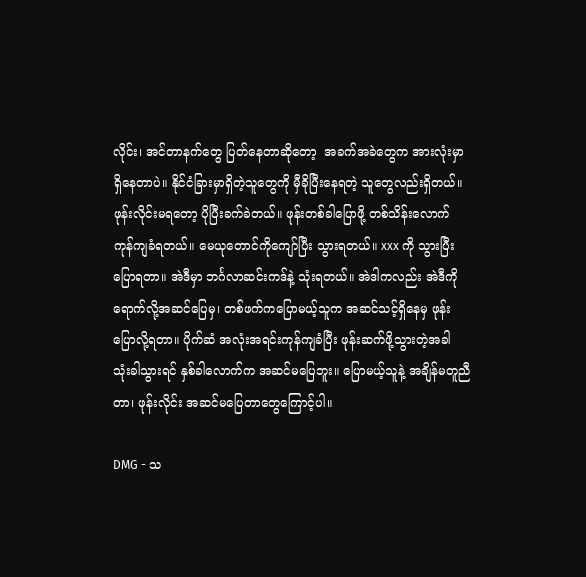လိုင်း၊ အင်တာနက်တွေ ပြတ်နေတာဆိုတော့  အခက်အခဲတွေက အားလုံးမှာရှိနေတာပဲ။ နိုင်ငံခြားမှာရှိတဲ့သူတွေကို မှီခိုပြီးနေရတဲ့ သူတွေလည်းရှိတယ်။ ဖုန်းလိုင်းမရတော့ ပိုပြီးခက်ခဲတယ်။ ဖုန်းတစ်ခါပြောဖို့ တစ်သိန်းလောက် ကုန်ကျခံရတယ်။ မေယုတောင်ကိုကျော်ပြီး သွားရတယ်။ xxx ကို သွားပြီး ပြောရတာ။ အဲဒီမှာ ဘင်္ဂလာဆင်းကဒ်နဲ့ သုံးရတယ်။ အဲဒါကလည်း အဲဒီကို ရောက်လို့အဆင်ပြေမှ၊ တစ်ဖက်ကပြောမယ့်သူက အဆင်သင့်ရှိနေမှ ဖုန်းပြောလို့ရတာ။ ပိုက်ဆံ အလုံးအရင်းကုန်ကျခံပြီး ဖုန်းဆက်ဖို့သွားတဲ့အခါ သုံးခါသွားရင် နှစ်ခါလောက်က အဆင်မပြေဘူး။ ပြောမယ့်သူနဲ့ အချိန်မတူညီတာ၊ ဖုန်းလိုင်း အဆင်မပြေတာတွေကြောင့်ပါ။

DMG - သ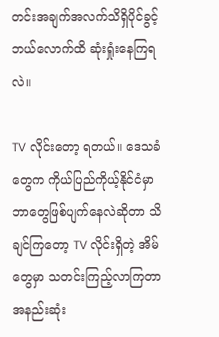တင်းအချက်အလက်သိရှိပိုင်ခွင့် ဘယ်လောက်ထိ ဆုံးရှုံးနေကြရလဲ။

TV လိုင်းတော့ ရတယ်။ ဒေသခံတွေက ကိုယ်ပြည်ကိုယ့်နိုင်ငံမှာ ဘာတွေဖြစ်ပျက်နေလဲဆိုတာ သိချင်ကြတော့ TV လိုင်းရှိတဲ့ အိမ်တွေမှာ သတင်းကြည့်လာကြတာ အနည်းဆုံး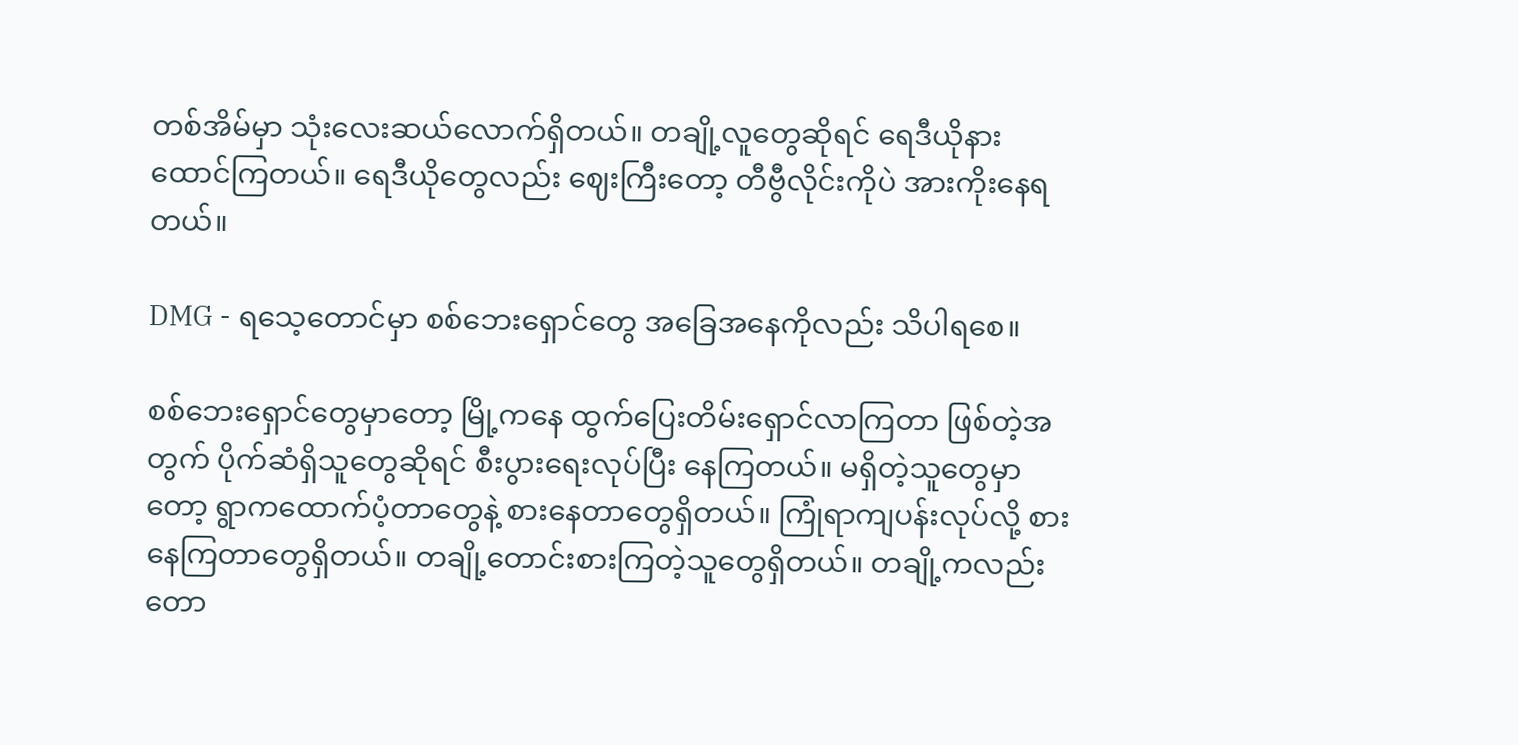တစ်အိမ်မှာ သုံးလေးဆယ်လောက်ရှိတယ်။ တချို့လူတွေဆိုရင် ရေဒီယိုနားထောင်ကြတယ်။ ရေဒီယိုတွေလည်း ဈေးကြီးတော့ တီဗွီလိုင်းကိုပဲ အားကိုးနေရတယ်။

DMG - ရသေ့တောင်မှာ စစ်ဘေးရှောင်တွေ အခြေအနေကိုလည်း သိပါရစေ။

စစ်ဘေးရှောင်တွေမှာတော့ မြို့ကနေ ထွက်ပြေးတိမ်းရှောင်လာကြတာ ဖြစ်တဲ့အတွက် ပိုက်ဆံရှိသူတွေဆိုရင် စီးပွားရေးလုပ်ပြီး နေကြတယ်။ မရှိတဲ့သူတွေမှာတော့ ရွာကထောက်ပံ့တာတွေနဲ့ စားနေတာတွေရှိတယ်။ ကြုံရာကျပန်းလုပ်လို့ စားနေကြတာတွေရှိတယ်။ တချို့တောင်းစားကြတဲ့သူတွေရှိတယ်။ တချို့ကလည်း တော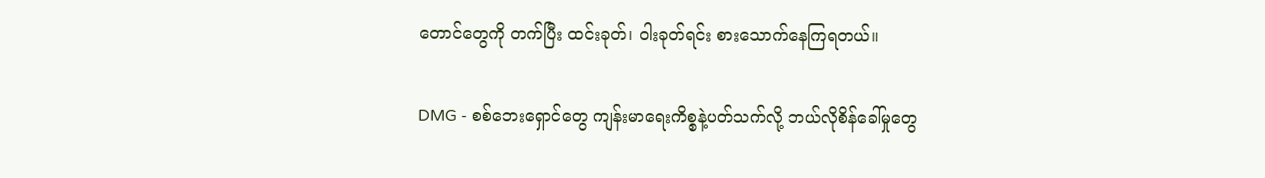တောင်တွေကို တက်ပြီး ထင်းခုတ်၊ ဝါးခုတ်ရင်း စားသောက်နေကြရတယ်။

DMG - စစ်ဘေးရှောင်တွေ ကျန်းမာရေးကိစ္စနဲ့ပတ်သက်လို့ ဘယ်လိုစိန်ခေါ်မှုတွေ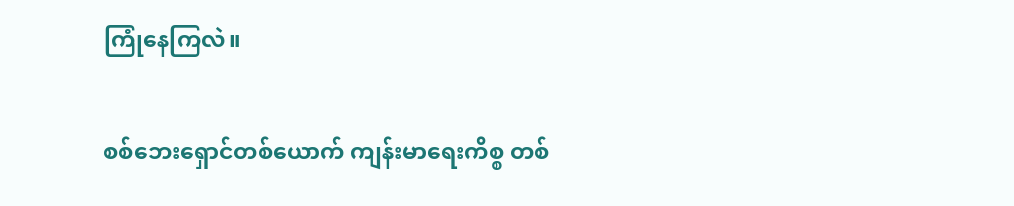ကြုံနေကြလဲ။

စစ်ဘေးရှောင်တစ်ယောက် ကျန်းမာရေးကိစ္စ တစ်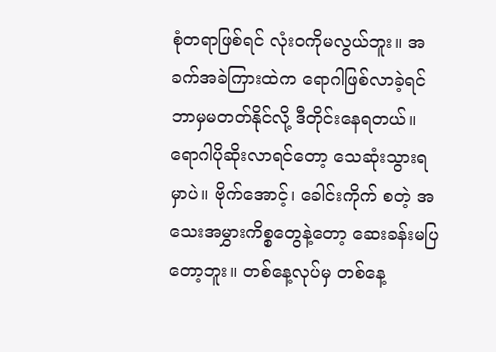စုံတရာဖြစ်ရင် လုံးဝကိုမလွယ်ဘူး။ အခက်အခဲကြားထဲက ရောဂါဖြစ်လာခဲ့ရင် ဘာမှမတတ်နိုင်လို့ ဒီတိုင်းနေရတယ်။ ရောဂါပိုဆိုးလာရင်တော့ သေဆုံးသွားရမှာပဲ။ ဗိုက်အောင့်၊ ခေါင်းကိုက် စတဲ့ အသေးအမွှားကိစ္စတွေနဲ့တော့ ဆေးခန်းမပြတော့ဘူး။ တစ်နေ့လုပ်မှ တစ်နေ့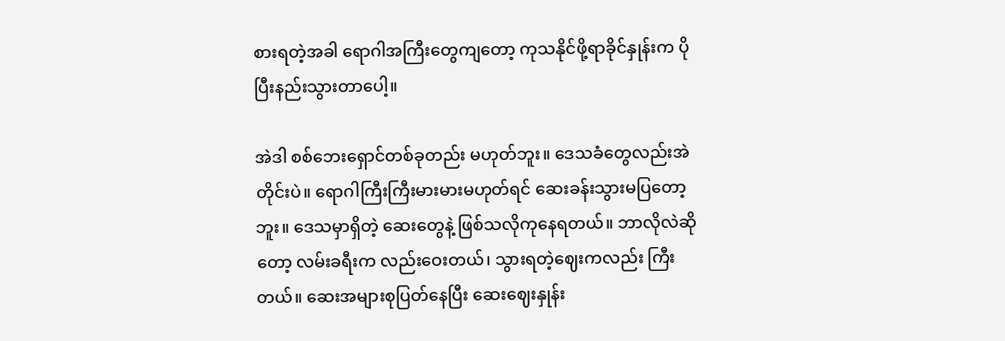စားရတဲ့အခါ ရောဂါအကြီးတွေကျတော့ ကုသနိုင်ဖို့ရာခိုင်နှုန်းက ပိုပြီးနည်းသွားတာပေါ့။

အဲဒါ စစ်ဘေးရှောင်တစ်ခုတည်း မဟုတ်ဘူး။ ဒေသခံတွေလည်းအဲတိုင်းပဲ။ ရောဂါကြီးကြီးမားမားမဟုတ်ရင် ဆေးခန်းသွားမပြတော့ဘူး။ ဒေသမှာရှိတဲ့ ဆေးတွေနဲ့ ဖြစ်သလိုကုနေရတယ်။ ဘာလိုလဲဆိုတော့ လမ်းခရီးက လည်းဝေးတယ်၊ သွားရတဲ့ဈေးကလည်း ကြီးတယ်။ ဆေးအများစုပြတ်နေပြီး ဆေးဈေးနှုန်း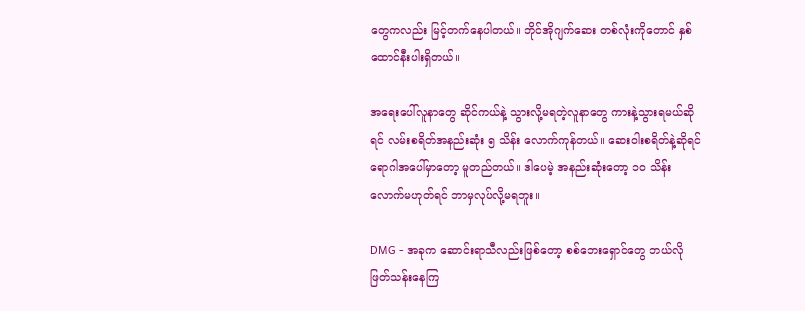တွေကလည်း မြင့်တက်နေပါတယ်။ ဘိုင်အိုဂျက်ဆေး တစ်လုံးကိုတောင် နှစ်ထောင်နီးပါးရှိတယ်။

အရေးပေါ်လူနာတွေ ဆိုင်ကယ်နဲ့ သွားလို့မရတဲ့လူနာတွေ ကားနဲ့သွားရမယ်ဆိုရင် လမ်းစရိတ်အနည်းဆုံး ၅ သိန်း လောက်ကုန်တယ်။ ဆေးဝါးစရိတ်နဲ့ဆိုရင် ရောဂါအပေါ်မှာတော့ မူတည်တယ်။ ဒါပေမဲ့ အနည်းဆုံးတော့ ၁၀ သိန်း လောက်မဟုတ်ရင် ဘာမှလုပ်လို့မရဘူး။

DMG - အခုက ဆောင်းရာသီလည်းဖြစ်တော့ စစ်ဘေးရှောင်တွေ ဘယ်လိုဖြတ်သန်းနေကြ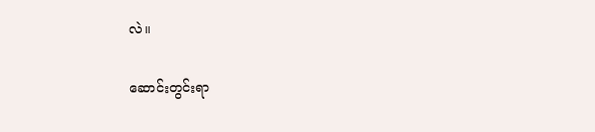လဲ။

ဆောင်းတွင်းရာ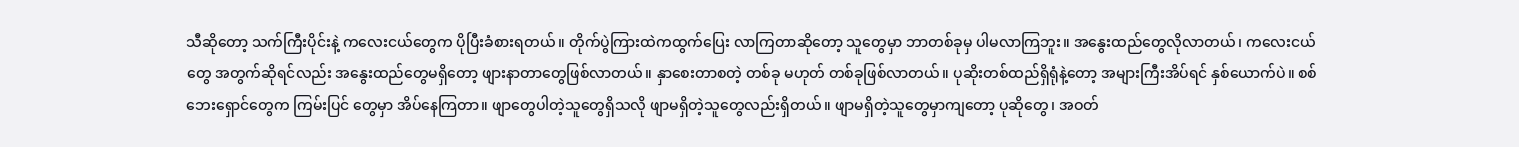သီဆိုတော့ သက်ကြီးပိုင်းနဲ့ ကလေးငယ်တွေက ပိုပြီးခံစားရတယ်။ တိုက်ပွဲကြားထဲကထွက်ပြေး လာကြတာဆိုတော့ သူတွေမှာ ဘာတစ်ခုမှ ပါမလာကြဘူး။ အနွေးထည်တွေလိုလာတယ်၊ ကလေးငယ်တွေ အတွက်ဆိုရင်လည်း အနွေးထည်တွေမရှိတော့ ဖျားနာတာတွေဖြစ်လာတယ်။ နှာစေးတာစတဲ့ တစ်ခု မဟုတ် တစ်ခုဖြစ်လာတယ်။ ပုဆိုးတစ်ထည်ရှိရုံနဲ့တော့ အများကြီးအိပ်ရင် နှစ်ယောက်ပဲ။ စစ်ဘေးရှောင်တွေက ကြမ်းပြင် တွေမှာ အိပ်နေကြတာ။ ဖျာတွေပါတဲ့သူတွေရှိသလို ဖျာမရှိတဲ့သူတွေလည်းရှိတယ်။ ဖျာမရှိတဲ့သူတွေမှာကျတော့ ပုဆိုတွေ၊ အဝတ်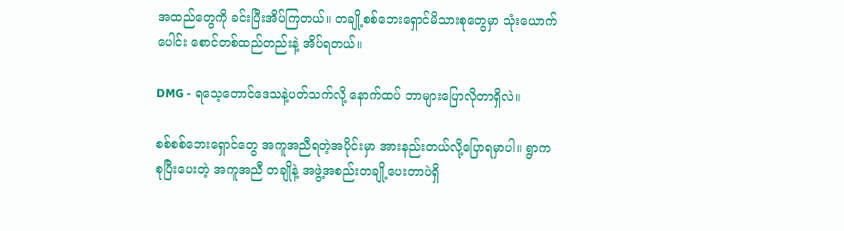အထည်တွေကို ခင်းပြီးအိပ်ကြတယ်။ တချို့စစ်ဘေးရှောင်မိသားစုတွေမှာ သုံးယောက်ပေါင်း စောင်တစ်ထည်တည်းနဲ့ အိပ်ရတယ်။

DMG - ရသေ့တောင်ဒေသနဲ့ပတ်သက်လို့ နောက်ထပ် ဘာများပြောလိုတာရှိလဲ။

စစ်စစ်ဘေးရှောင်တွေ အကူအညီရတဲ့အပိုင်းမှာ အားနည်းတယ်လို့ပြောရမှာပါ။ ရွာကစုပြီးပေးတဲ့ အကူအညီ တချိုနဲ့ အဖွဲ့အစည်းတချို့ပေးတာပဲရှိ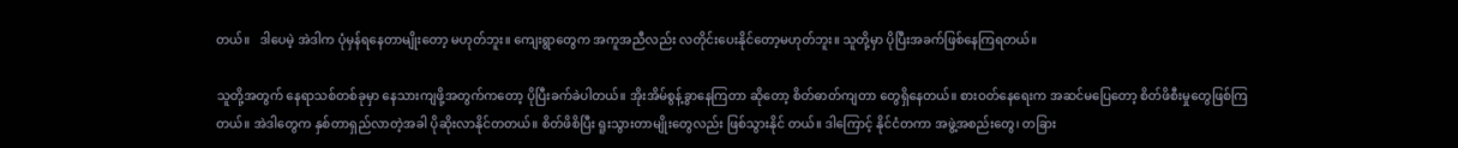တယ်။   ဒါပေမဲ့ အဲဒါက ပုံမှန်ရနေတာမျိုးတော့ မဟုတ်ဘူး။ ကျေးရွာတွေက အကူအညီလည်း လတိုင်းပေးနိုင်တော့မဟုတ်ဘူး။ သူတို့မှာ ပိုပြီးအခက်ဖြစ်နေကြရတယ်။

သူတို့အတွက် နေရာသစ်တစ်ခုမှာ နေသားကျဖို့အတွက်ကတော့ ပိုပြီးခက်ခဲပါတယ်။ အိုးအိမ်စွန့်ခွာနေကြတာ ဆိုတော့ စိတ်ဓာတ်ကျတာ တွေရှိနေတယ်။ စားဝတ်နေရေးက အဆင်မပြေတော့ စိတ်ဖိစီးမှုတွေဖြစ်ကြတယ်။ အဲဒါတွေက နှစ်တာရှည်လာတဲ့အခါ ပိုဆိုးလာနိုင်တတယ်။ စိတ်ဖိစိပြီး ရူးသွားတာမျိုးတွေလည်း ဖြစ်သွားနိုင် တယ်။ ဒါကြောင့် နိုင်ငံတကာ အဖွဲ့အစည်းတွေ၊ တခြား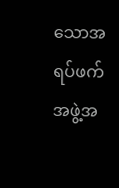သောအရပ်ဖက်အဖွဲ့အ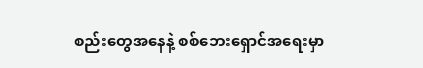စည်းတွေအနေနဲ့ စစ်ဘေးရှောင်အရေးမှာ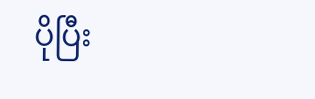ပိုပြီး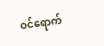ဝင်ရောက်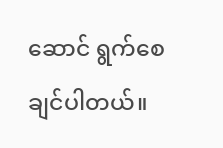ဆောင် ရွက်စေချင်ပါတယ်။